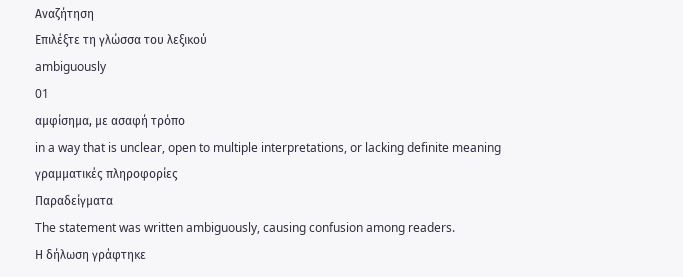Αναζήτηση
Επιλέξτε τη γλώσσα του λεξικού
ambiguously
01
αμφίσημα, με ασαφή τρόπο
in a way that is unclear, open to multiple interpretations, or lacking definite meaning
γραμματικές πληροφορίες
Παραδείγματα
The statement was written ambiguously, causing confusion among readers.
Η δήλωση γράφτηκε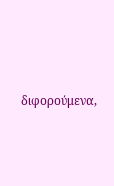διφορούμενα,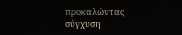προκαλώντας σύγχυση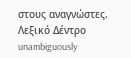στους αναγνώστες.
Λεξικό Δέντρο
unambiguously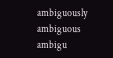ambiguously
ambiguous
ambigu